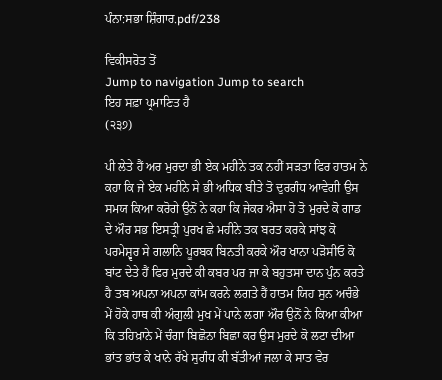ਪੰਨਾ:ਸਭਾ ਸ਼ਿੰਗਾਰ.pdf/238

ਵਿਕੀਸਰੋਤ ਤੋਂ
Jump to navigation Jump to search
ਇਹ ਸਫ਼ਾ ਪ੍ਰਮਾਣਿਤ ਹੈ
(੨੩੭)

ਪੀ ਲੇਤੇ ਹੈਂ ਅਰ ਮੁਰਦਾ ਭੀ ਏਕ ਮਹੀਨੇ ਤਕ ਨਹੀਂ ਸੜਤਾ ਫਿਰ ਹਾਤਮ ਨੇ ਕਹਾ ਕਿ ਜੇ ਏਕ ਮਹੀਨੇ ਸੇ ਭੀ ਅਧਿਕ ਬੀਤੇ ਤੋ ਦੁਰਗੰਧ ਆਵੇਗੀ ਉਸ ਸਮਯ ਕਿਆ ਕਰੋਗੇ ਉਨੋਂ ਨੇ ਕਹਾ ਕਿ ਜੇਕਰ ਐਸਾ ਹੋ ਤੋ ਮੁਰਦੇ ਕੋ ਗਾਡ ਦੇ ਔਰ ਸਭ ਇਸਤ੍ਰੀ ਪੁਰਖ ਛੇ ਮਹੀਨੇ ਤਕ ਬਰਤ ਕਰਕੇ ਸਾਂਝ ਕੋ ਪਰਮੇਸ਼੍ਵਰ ਸੇ ਗਲਾਨਿ ਪੂਰਬਕ ਬਿਨਤੀ ਕਰਕੇ ਔਰ ਖਾਨਾ ਪੜੋਸੀਓ ਕੋ ਬਾਂਟ ਦੇਤੇ ਹੈਂ ਫਿਰ ਮੁਰਦੇ ਕੀ ਕਬਰ ਪਰ ਜਾ ਕੇ ਬਹੁਤਸਾ ਦਾਨ ਪੁੰਨ ਕਰਤੇ ਹੈ ਤਬ ਅਪਨਾ ਅਪਨਾ ਕਾਂਮ ਕਰਨੇ ਲਗਤੇ ਹੈਂ ਹਾਤਮ ਯਿਹ ਸੁਨ ਅਚੰਭੇ ਮੇਂ ਹੋਕੇ ਹਾਥ ਕੀ ਅੰਗੁਲੀ ਮੁਖ ਮੇਂ ਪਾਨੇ ਲਗਾ ਔਰ ਉਨੋਂ ਨੇ ਕਿਆ ਕੀਆ ਕਿ ਤਹਿਖ਼ਾਨੇ ਮੇਂ ਚੰਗਾ ਬਿਛੋਨਾ ਬਿਛਾ ਕਰ ਉਸ ਮੁਰਦੇ ਕੋ ਲਟਾ ਦੀਆ ਭਾਂਤ ਭਾਂਤ ਕੇ ਖਾਨੇ ਰੱਖੇ ਸੁਗੰਧ ਕੀ ਬੱਤੀਆਂ ਜਲਾ ਕੇ ਸਾਤ ਵੇਰ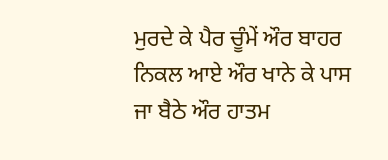ਮੁਰਦੇ ਕੇ ਪੈਰ ਚੂੰਮੇਂ ਔਰ ਬਾਹਰ ਨਿਕਲ ਆਏ ਔਰ ਖਾਨੇ ਕੇ ਪਾਸ ਜਾ ਬੈਠੇ ਔਰ ਹਾਤਮ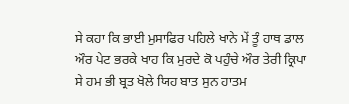ਸੇ ਕਹਾ ਕਿ ਭਾਈ ਮੁਸਾਫਿਰ ਪਹਿਲੇ ਖਾਨੇ ਮੇਂ ਤੂੰ ਹਾਥ ਡਾਲ ਔਰ ਪੇਟ ਭਰਕੇ ਖਾਹ ਕਿ ਮੁਰਦੇ ਕੋ ਪਹੁੰਚੇ ਔਰ ਤੇਰੀ ਕ੍ਰਿਪਾ ਸੇ ਹਮ ਭੀ ਬ੍ਰਤ ਖੋਲੇ ਯਿਹ ਬਾਤ ਸੁਨ ਹਾਤਮ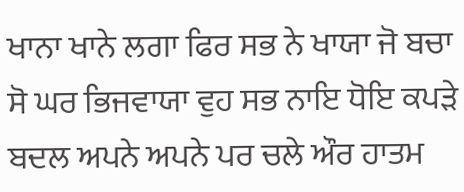ਖਾਨਾ ਖਾਨੇ ਲਗਾ ਫਿਰ ਸਭ ਨੇ ਖਾਯਾ ਜੋ ਬਚਾ ਸੋ ਘਰ ਭਿਜਵਾਯਾ ਵੁਹ ਸਭ ਨਾਇ ਧੋਇ ਕਪੜੇ ਬਦਲ ਅਪਨੇ ਅਪਨੇ ਪਰ ਚਲੇ ਔਰ ਹਾਤਮ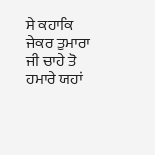ਸੇ ਕਹਾਕਿ ਜੇਕਰ ਤੁਮਾਰਾ ਜੀ ਚਾਹੇ ਤੋ ਹਮਾਰੇ ਯਹਾਂ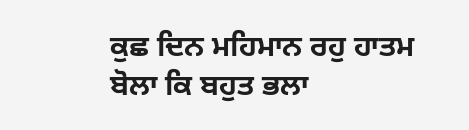ਕੁਛ ਦਿਨ ਮਹਿਮਾਨ ਰਹੁ ਹਾਤਮ ਬੋਲਾ ਕਿ ਬਹੁਤ ਭਲਾ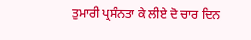ਤੁਮਾਰੀ ਪ੍ਰਸੰਨਤਾ ਕੇ ਲੀਏ ਦੋ ਚਾਰ ਦਿਨ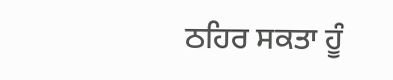ਠਹਿਰ ਸਕਤਾ ਹੂੰ